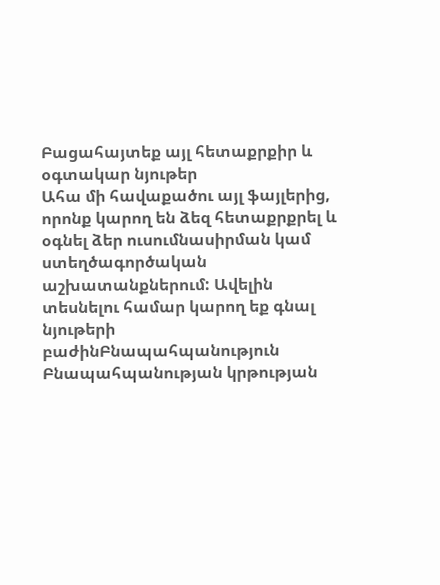Բացահայտեք այլ հետաքրքիր և օգտակար նյութեր
Ահա մի հավաքածու այլ ֆայլերից, որոնք կարող են ձեզ հետաքրքրել և օգնել ձեր ուսումնասիրման կամ ստեղծագործական աշխատանքներում: Ավելին տեսնելու համար կարող եք գնալ նյութերի բաժինԲնապահպանություն
Բնապահպանության կրթության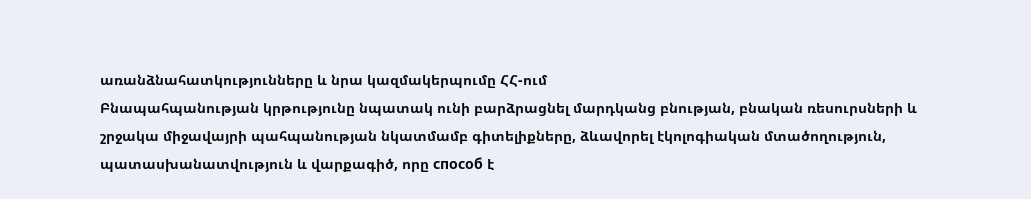առանձնահատկությունները և նրա կազմակերպումը ՀՀ-ում
Բնապահպանության կրթությունը նպատակ ունի բարձրացնել մարդկանց բնության, բնական ռեսուրսների և շրջակա միջավայրի պահպանության նկատմամբ գիտելիքները, ձևավորել էկոլոգիական մտածողություն, պատասխանատվություն և վարքագիծ, որը способ է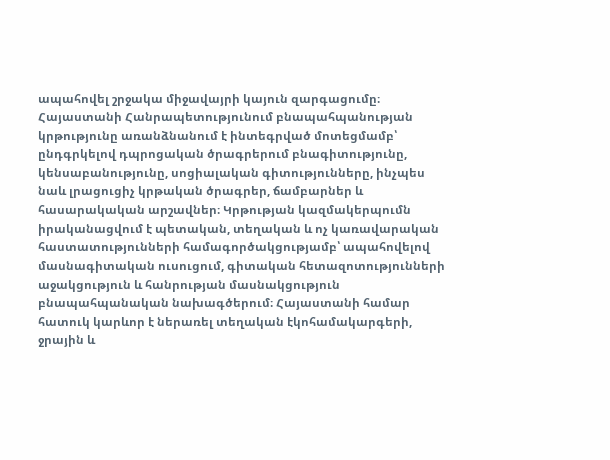ապահովել շրջակա միջավայրի կայուն զարգացումը։ Հայաստանի Հանրապետությունում բնապահպանության կրթությունը առանձնանում է ինտեգրված մոտեցմամբ՝ ընդգրկելով դպրոցական ծրագրերում բնագիտությունը, կենսաբանությունը, սոցիալական գիտությունները, ինչպես նաև լրացուցիչ կրթական ծրագրեր, ճամբարներ և հասարակական արշավներ։ Կրթության կազմակերպումն իրականացվում է պետական, տեղական և ոչ կառավարական հաստատությունների համագործակցությամբ՝ ապահովելով մասնագիտական ուսուցում, գիտական հետազոտությունների աջակցություն և հանրության մասնակցություն բնապահպանական նախագծերում։ Հայաստանի համար հատուկ կարևոր է ներառել տեղական էկոհամակարգերի, ջրային և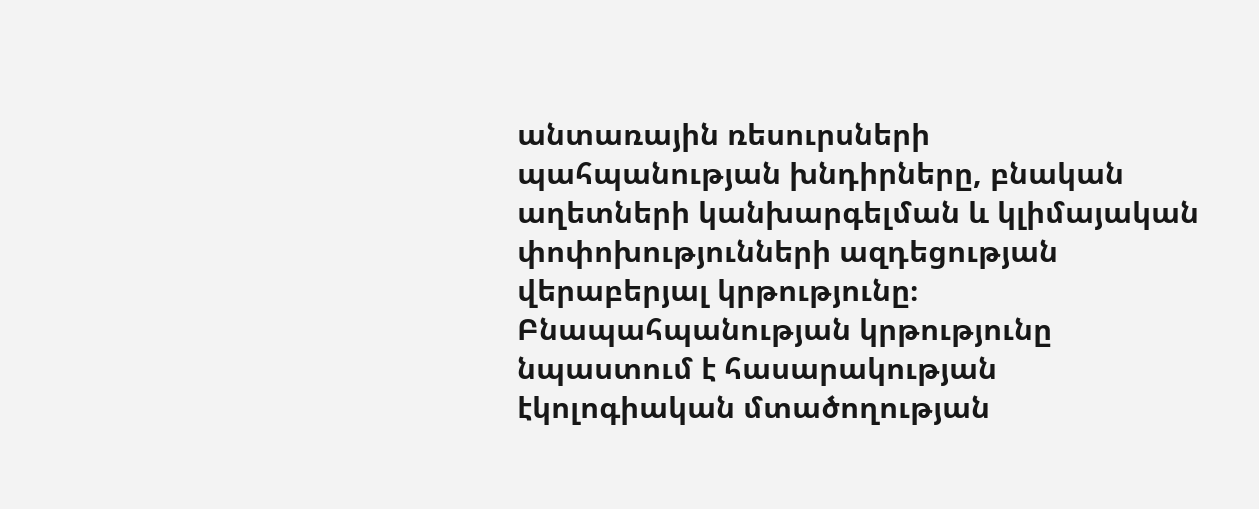անտառային ռեսուրսների պահպանության խնդիրները, բնական աղետների կանխարգելման և կլիմայական փոփոխությունների ազդեցության վերաբերյալ կրթությունը։ Բնապահպանության կրթությունը նպաստում է հասարակության էկոլոգիական մտածողության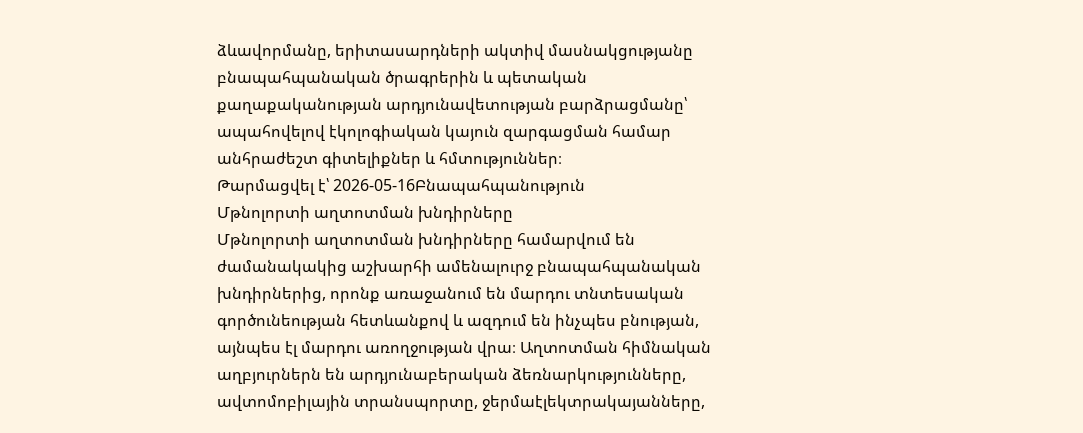ձևավորմանը, երիտասարդների ակտիվ մասնակցությանը բնապահպանական ծրագրերին և պետական քաղաքականության արդյունավետության բարձրացմանը՝ ապահովելով էկոլոգիական կայուն զարգացման համար անհրաժեշտ գիտելիքներ և հմտություններ։
Թարմացվել է՝ 2026-05-16Բնապահպանություն
Մթնոլորտի աղտոտման խնդիրները
Մթնոլորտի աղտոտման խնդիրները համարվում են ժամանակակից աշխարհի ամենալուրջ բնապահպանական խնդիրներից, որոնք առաջանում են մարդու տնտեսական գործունեության հետևանքով և ազդում են ինչպես բնության, այնպես էլ մարդու առողջության վրա։ Աղտոտման հիմնական աղբյուրներն են արդյունաբերական ձեռնարկությունները, ավտոմոբիլային տրանսպորտը, ջերմաէլեկտրակայանները,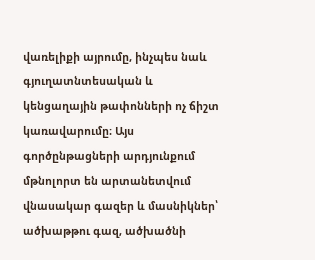վառելիքի այրումը, ինչպես նաև գյուղատնտեսական և կենցաղային թափոնների ոչ ճիշտ կառավարումը։ Այս գործընթացների արդյունքում մթնոլորտ են արտանետվում վնասակար գազեր և մասնիկներ՝ ածխաթթու գազ, ածխածնի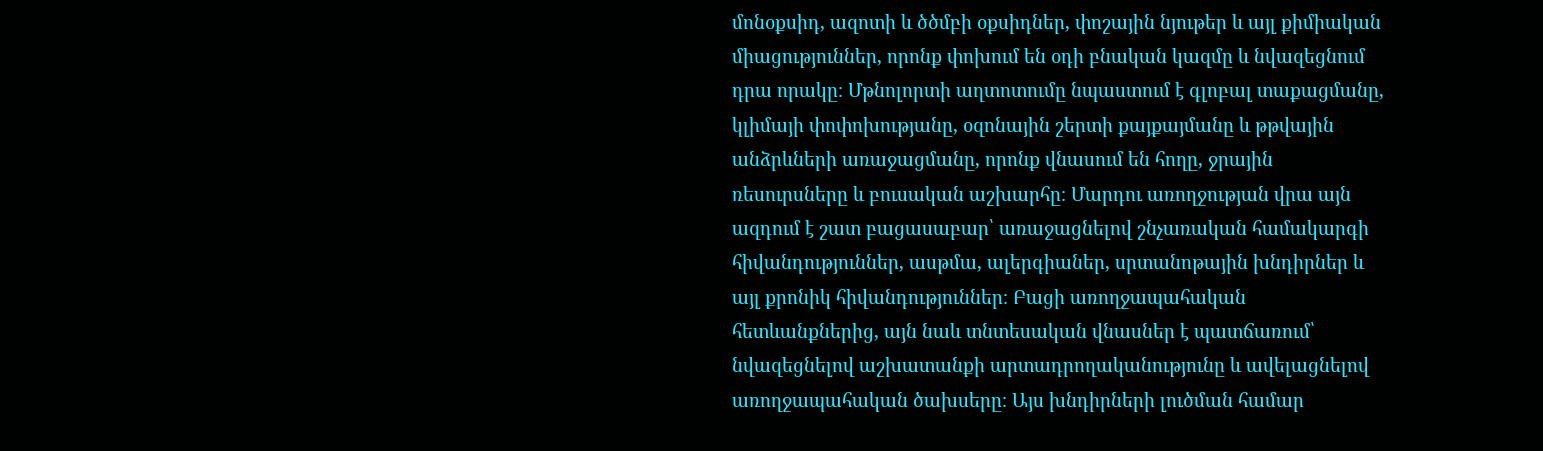մոնօքսիդ, ազոտի և ծծմբի օքսիդներ, փոշային նյութեր և այլ քիմիական միացություններ, որոնք փոխում են օդի բնական կազմը և նվազեցնում դրա որակը։ Մթնոլորտի աղտոտումը նպաստում է գլոբալ տաքացմանը, կլիմայի փոփոխությանը, օզոնային շերտի քայքայմանը և թթվային անձրևների առաջացմանը, որոնք վնասում են հողը, ջրային ռեսուրսները և բուսական աշխարհը։ Մարդու առողջության վրա այն ազդում է շատ բացասաբար՝ առաջացնելով շնչառական համակարգի հիվանդություններ, ասթմա, ալերգիաներ, սրտանոթային խնդիրներ և այլ քրոնիկ հիվանդություններ։ Բացի առողջապահական հետևանքներից, այն նաև տնտեսական վնասներ է պատճառում՝ նվազեցնելով աշխատանքի արտադրողականությունը և ավելացնելով առողջապահական ծախսերը։ Այս խնդիրների լուծման համար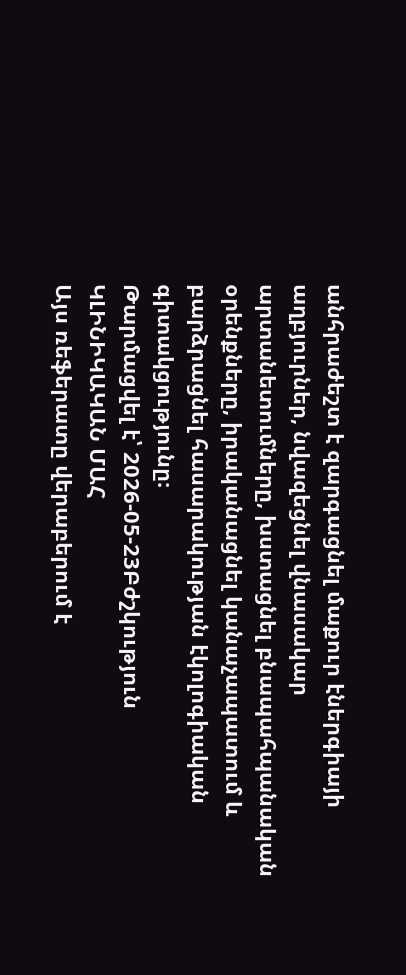անհրաժեշտ է զարգացնել մաքուր էներգիայի աղբյուրներ, նվազեցնել վնասակար արտանետումները, խստացնել բնապահպանական օրենքները, իրականացնել կանաչապատում և բարձրացնել հասարակության էկոլոգիական գիտակցությունը։
Թարմացվել է՝ 2026-05-23Բժշկություն
ԿԼԻՆԻԿԱԿԱՆ ՄԱՀ
Այս ռեֆերատը վերաբերում է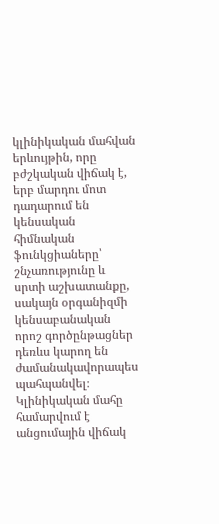կլինիկական մահվան երևույթին, որը բժշկական վիճակ է, երբ մարդու մոտ դադարում են կենսական հիմնական ֆունկցիաները՝ շնչառությունը և սրտի աշխատանքը, սակայն օրգանիզմի կենսաբանական որոշ գործընթացներ դեռևս կարող են ժամանակավորապես պահպանվել։ Կլինիկական մահը համարվում է անցումային վիճակ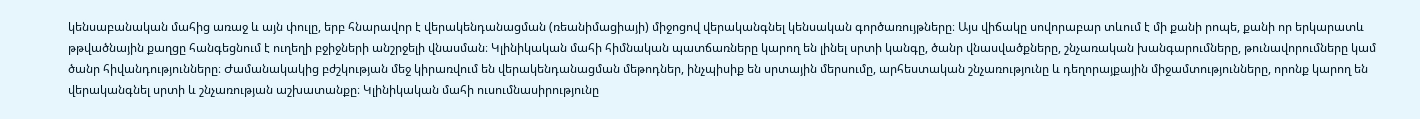կենսաբանական մահից առաջ և այն փուլը, երբ հնարավոր է վերակենդանացման (ռեանիմացիայի) միջոցով վերականգնել կենսական գործառույթները։ Այս վիճակը սովորաբար տևում է մի քանի րոպե, քանի որ երկարատև թթվածնային քաղցը հանգեցնում է ուղեղի բջիջների անշրջելի վնասման։ Կլինիկական մահի հիմնական պատճառները կարող են լինել սրտի կանգը, ծանր վնասվածքները, շնչառական խանգարումները, թունավորումները կամ ծանր հիվանդությունները։ Ժամանակակից բժշկության մեջ կիրառվում են վերակենդանացման մեթոդներ, ինչպիսիք են սրտային մերսումը, արհեստական շնչառությունը և դեղորայքային միջամտությունները, որոնք կարող են վերականգնել սրտի և շնչառության աշխատանքը։ Կլինիկական մահի ուսումնասիրությունը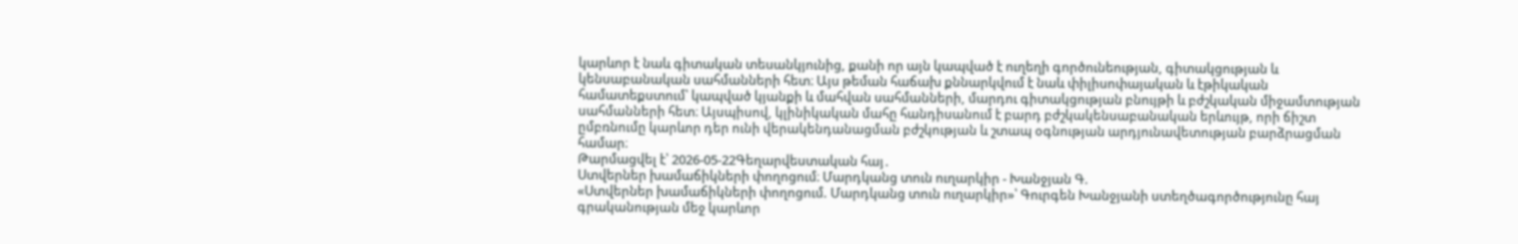կարևոր է նաև գիտական տեսանկյունից, քանի որ այն կապված է ուղեղի գործունեության, գիտակցության և կենսաբանական սահմանների հետ։ Այս թեման հաճախ քննարկվում է նաև փիլիսոփայական և էթիկական համատեքստում՝ կապված կյանքի և մահվան սահմանների, մարդու գիտակցության բնույթի և բժշկական միջամտության սահմանների հետ։ Այսպիսով, կլինիկական մահը հանդիսանում է բարդ բժշկակենսաբանական երևույթ, որի ճիշտ ըմբռնումը կարևոր դեր ունի վերակենդանացման բժշկության և շտապ օգնության արդյունավետության բարձրացման համար։
Թարմացվել է՝ 2026-05-22Գեղարվեստական հայ․
Ստվերներ խամաճիկների փողոցում։ Մարդկանց տուն ուղարկիր - Խանջյան Գ.
«Ստվերներ խամաճիկների փողոցում. Մարդկանց տուն ուղարկիր»՝ Գուրգեն Խանջյանի ստեղծագործությունը հայ գրականության մեջ կարևոր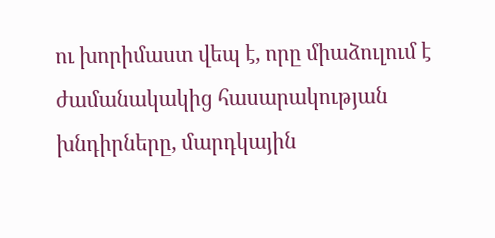ու խորիմաստ վեպ է, որը միաձուլում է ժամանակակից հասարակության խնդիրները, մարդկային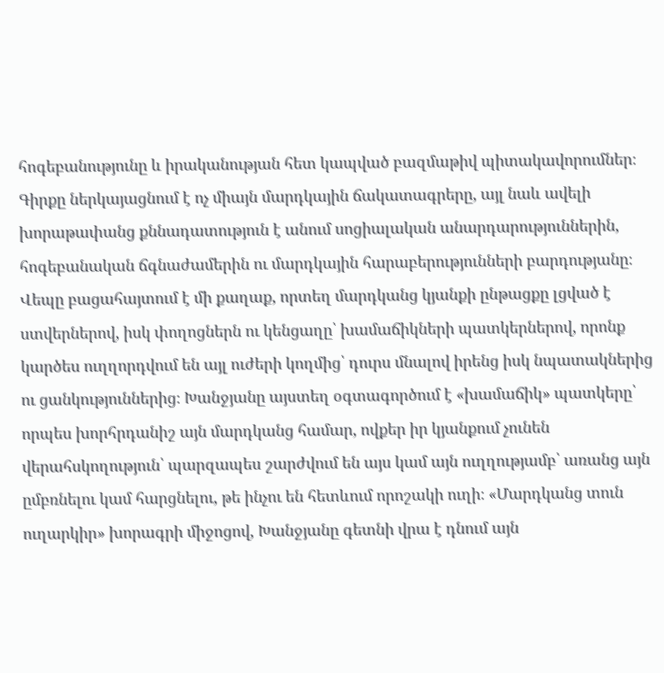հոգեբանությունը և իրականության հետ կապված բազմաթիվ պիտակավորումներ։ Գիրքը ներկայացնում է ոչ միայն մարդկային ճակատագրերը, այլ նաև ավելի խորաթափանց քննադատություն է անում սոցիալական անարդարություններին, հոգեբանական ճգնաժամերին ու մարդկային հարաբերությունների բարդությանը։ Վեպը բացահայտում է մի քաղաք, որտեղ մարդկանց կյանքի ընթացքը լցված է ստվերներով, իսկ փողոցներն ու կենցաղը՝ խամաճիկների պատկերներով, որոնք կարծես ուղղորդվում են այլ ուժերի կողմից՝ դուրս մնալով իրենց իսկ նպատակներից ու ցանկություններից։ Խանջյանը այստեղ օգտագործում է «խամաճիկ» պատկերը՝ որպես խորհրդանիշ այն մարդկանց համար, ովքեր իր կյանքում չունեն վերահսկողություն՝ պարզապես շարժվում են այս կամ այն ուղղությամբ՝ առանց այն ըմբռնելու կամ հարցնելու, թե ինչու են հետևում որոշակի ուղի։ «Մարդկանց տուն ուղարկիր» խորագրի միջոցով, Խանջյանը գետնի վրա է դնում այն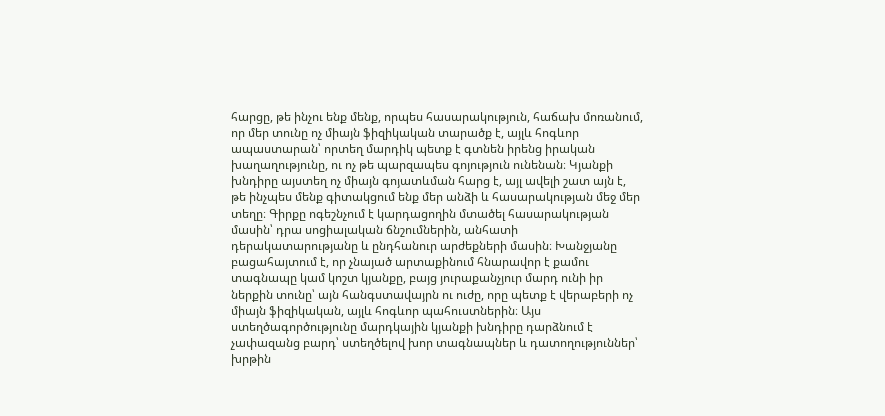հարցը, թե ինչու ենք մենք, որպես հասարակություն, հաճախ մոռանում, որ մեր տունը ոչ միայն ֆիզիկական տարածք է, այլև հոգևոր ապաստարան՝ որտեղ մարդիկ պետք է գտնեն իրենց իրական խաղաղությունը, ու ոչ թե պարզապես գոյություն ունենան։ Կյանքի խնդիրը այստեղ ոչ միայն գոյատևման հարց է, այլ ավելի շատ այն է, թե ինչպես մենք գիտակցում ենք մեր անձի և հասարակության մեջ մեր տեղը։ Գիրքը ոգեշնչում է կարդացողին մտածել հասարակության մասին՝ դրա սոցիալական ճնշումներին, անհատի դերակատարությանը և ընդհանուր արժեքների մասին։ Խանջյանը բացահայտում է, որ չնայած արտաքինում հնարավոր է քամու տագնապը կամ կոշտ կյանքը, բայց յուրաքանչյուր մարդ ունի իր ներքին տունը՝ այն հանգստավայրն ու ուժը, որը պետք է վերաբերի ոչ միայն ֆիզիկական, այլև հոգևոր պահուստներին։ Այս ստեղծագործությունը մարդկային կյանքի խնդիրը դարձնում է չափազանց բարդ՝ ստեղծելով խոր տագնապներ և դատողություններ՝ խրթին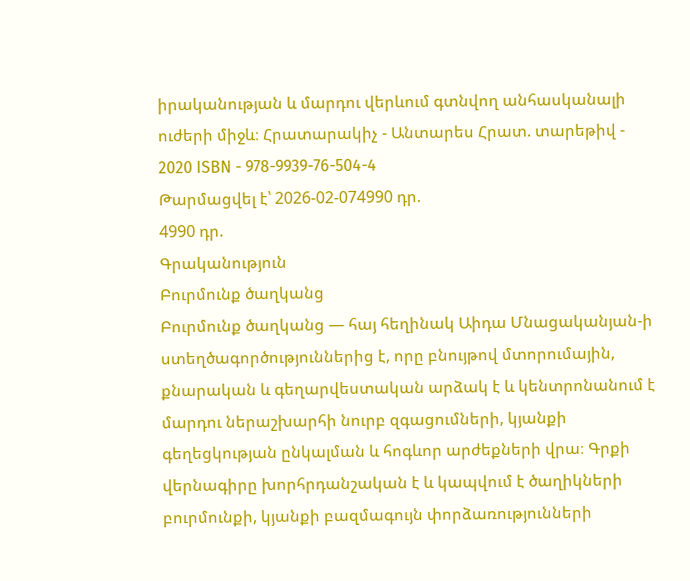իրականության և մարդու վերևում գտնվող անհասկանալի ուժերի միջև։ Հրատարակիչ - Անտարես Հրատ. տարեթիվ - 2020 ISBN - 978-9939-76-504-4
Թարմացվել է՝ 2026-02-074990 դր.
4990 դր.
Գրականություն
Բուրմունք ծաղկանց
Բուրմունք ծաղկանց — հայ հեղինակ Աիդա Մնացականյան-ի ստեղծագործություններից է, որը բնույթով մտորումային, քնարական և գեղարվեստական արձակ է և կենտրոնանում է մարդու ներաշխարհի նուրբ զգացումների, կյանքի գեղեցկության ընկալման և հոգևոր արժեքների վրա։ Գրքի վերնագիրը խորհրդանշական է և կապվում է ծաղիկների բուրմունքի, կյանքի բազմագույն փորձառությունների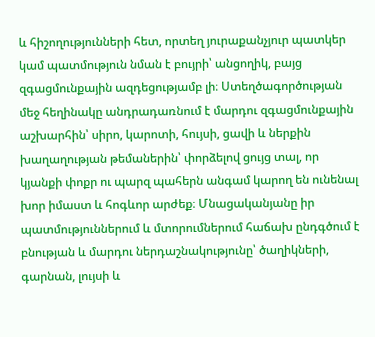և հիշողությունների հետ, որտեղ յուրաքանչյուր պատկեր կամ պատմություն նման է բույրի՝ անցողիկ, բայց զգացմունքային ազդեցությամբ լի։ Ստեղծագործության մեջ հեղինակը անդրադառնում է մարդու զգացմունքային աշխարհին՝ սիրո, կարոտի, հույսի, ցավի և ներքին խաղաղության թեմաներին՝ փորձելով ցույց տալ, որ կյանքի փոքր ու պարզ պահերն անգամ կարող են ունենալ խոր իմաստ և հոգևոր արժեք։ Մնացականյանը իր պատմություններում և մտորումներում հաճախ ընդգծում է բնության և մարդու ներդաշնակությունը՝ ծաղիկների, գարնան, լույսի և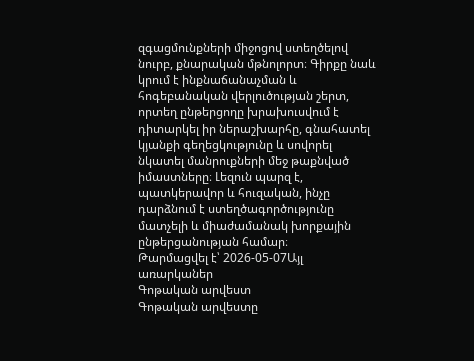զգացմունքների միջոցով ստեղծելով նուրբ, քնարական մթնոլորտ։ Գիրքը նաև կրում է ինքնաճանաչման և հոգեբանական վերլուծության շերտ, որտեղ ընթերցողը խրախուսվում է դիտարկել իր ներաշխարհը, գնահատել կյանքի գեղեցկությունը և սովորել նկատել մանրուքների մեջ թաքնված իմաստները։ Լեզուն պարզ է, պատկերավոր և հուզական, ինչը դարձնում է ստեղծագործությունը մատչելի և միաժամանակ խորքային ընթերցանության համար։
Թարմացվել է՝ 2026-05-07Այլ առարկաներ
Գոթական արվեստ
Գոթական արվեստը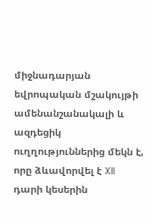միջնադարյան եվրոպական մշակույթի ամենանշանակալի և ազդեցիկ ուղղություններից մեկն է, որը ձևավորվել է XII դարի կեսերին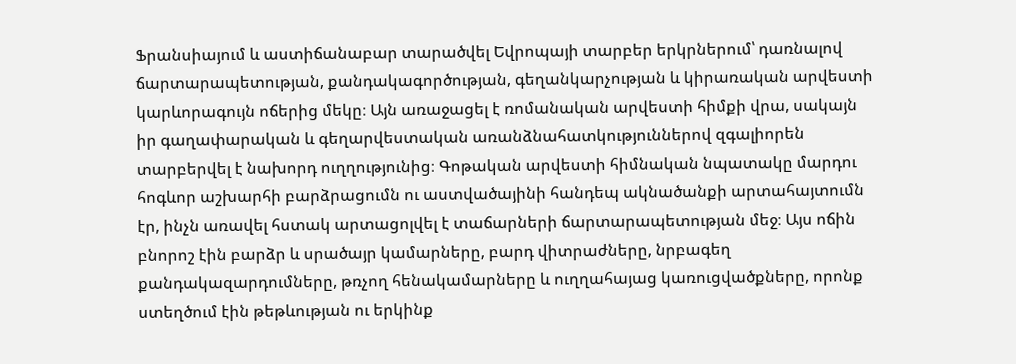Ֆրանսիայում և աստիճանաբար տարածվել Եվրոպայի տարբեր երկրներում՝ դառնալով ճարտարապետության, քանդակագործության, գեղանկարչության և կիրառական արվեստի կարևորագույն ոճերից մեկը։ Այն առաջացել է ռոմանական արվեստի հիմքի վրա, սակայն իր գաղափարական և գեղարվեստական առանձնահատկություններով զգալիորեն տարբերվել է նախորդ ուղղությունից։ Գոթական արվեստի հիմնական նպատակը մարդու հոգևոր աշխարհի բարձրացումն ու աստվածայինի հանդեպ ակնածանքի արտահայտումն էր, ինչն առավել հստակ արտացոլվել է տաճարների ճարտարապետության մեջ։ Այս ոճին բնորոշ էին բարձր և սրածայր կամարները, բարդ վիտրաժները, նրբագեղ քանդակազարդումները, թռչող հենակամարները և ուղղահայաց կառուցվածքները, որոնք ստեղծում էին թեթևության ու երկինք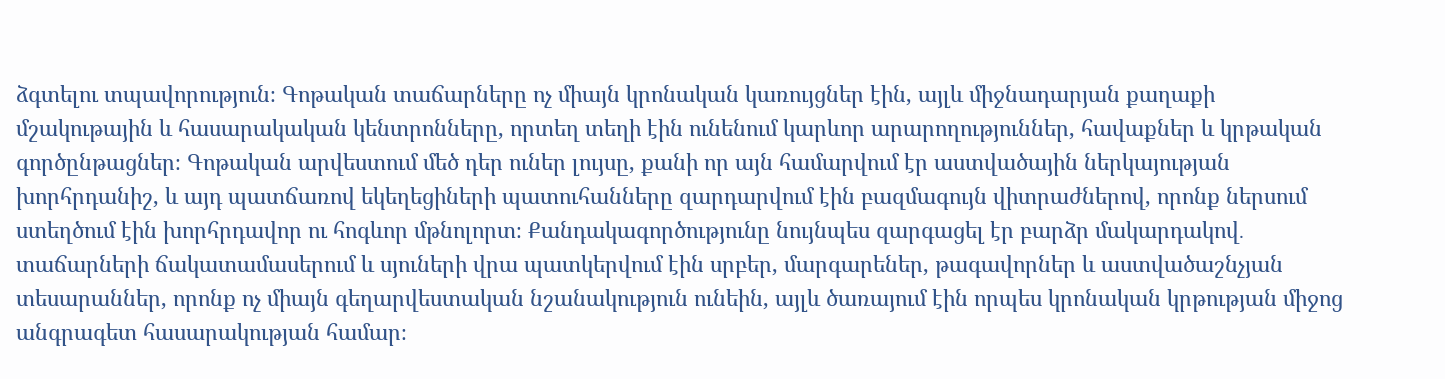ձգտելու տպավորություն։ Գոթական տաճարները ոչ միայն կրոնական կառույցներ էին, այլև միջնադարյան քաղաքի մշակութային և հասարակական կենտրոնները, որտեղ տեղի էին ունենում կարևոր արարողություններ, հավաքներ և կրթական գործընթացներ։ Գոթական արվեստում մեծ դեր ուներ լույսը, քանի որ այն համարվում էր աստվածային ներկայության խորհրդանիշ, և այդ պատճառով եկեղեցիների պատուհանները զարդարվում էին բազմագույն վիտրաժներով, որոնք ներսում ստեղծում էին խորհրդավոր ու հոգևոր մթնոլորտ։ Քանդակագործությունը նույնպես զարգացել էր բարձր մակարդակով․ տաճարների ճակատամասերում և սյուների վրա պատկերվում էին սրբեր, մարգարեներ, թագավորներ և աստվածաշնչյան տեսարաններ, որոնք ոչ միայն գեղարվեստական նշանակություն ունեին, այլև ծառայում էին որպես կրոնական կրթության միջոց անգրագետ հասարակության համար։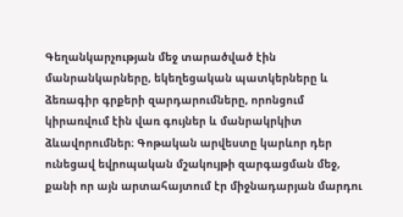Գեղանկարչության մեջ տարածված էին մանրանկարները, եկեղեցական պատկերները և ձեռագիր գրքերի զարդարումները, որոնցում կիրառվում էին վառ գույներ և մանրակրկիտ ձևավորումներ։ Գոթական արվեստը կարևոր դեր ունեցավ եվրոպական մշակույթի զարգացման մեջ, քանի որ այն արտահայտում էր միջնադարյան մարդու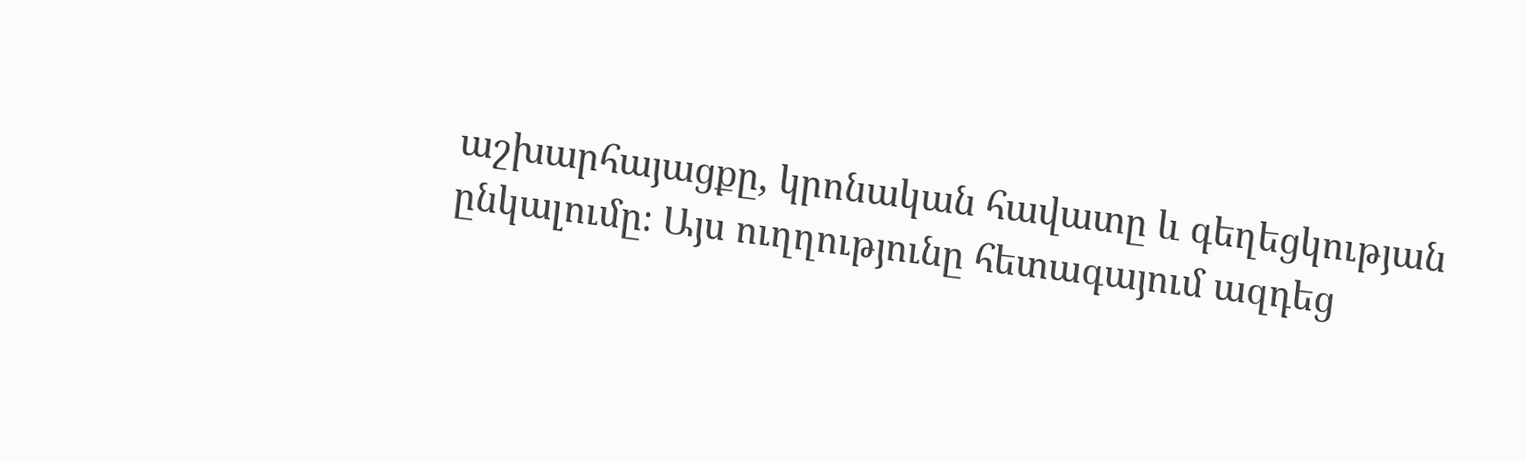աշխարհայացքը, կրոնական հավատը և գեղեցկության ընկալումը։ Այս ուղղությունը հետագայում ազդեց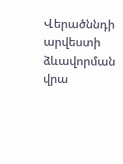Վերածննդի արվեստի ձևավորման վրա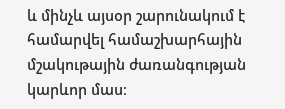և մինչև այսօր շարունակում է համարվել համաշխարհային մշակութային ժառանգության կարևոր մաս։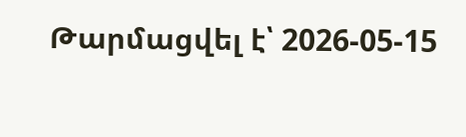Թարմացվել է՝ 2026-05-15